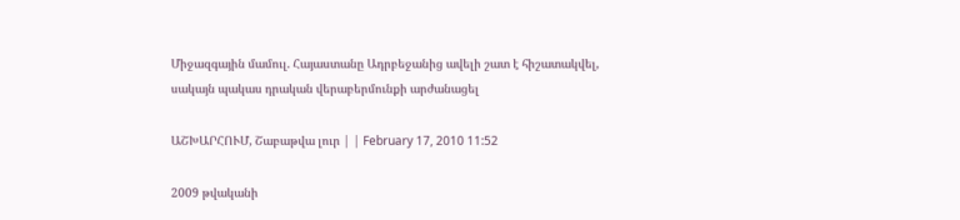Միջազգային մամուլ. Հայաստանը Ադրբեջանից ավելի շատ է հիշատակվել, սակայն պակաս դրական վերաբերմունքի արժանացել

ԱՇԽԱՐՀՈՒՄ, Շաբաթվա լուր | | February 17, 2010 11:52

2009 թվականի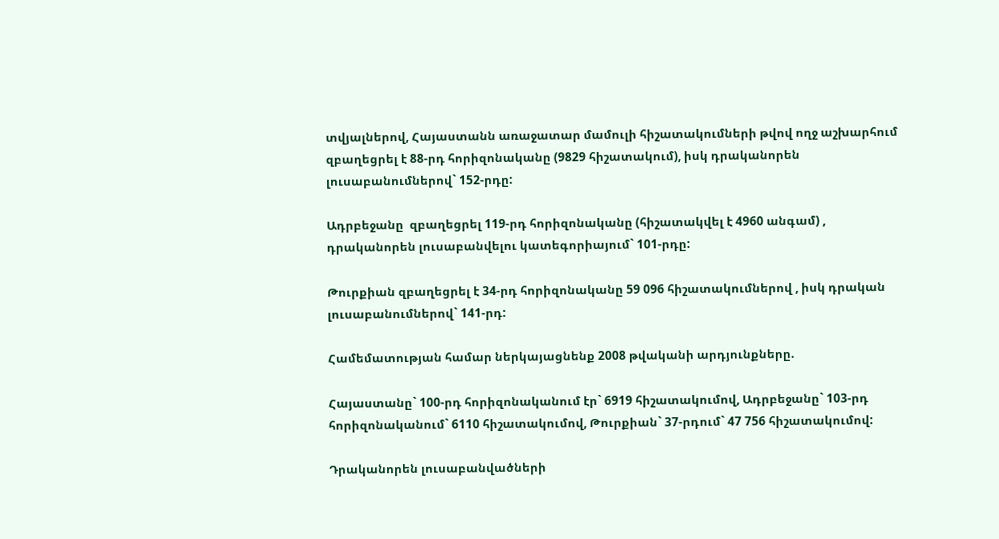տվյալներով, Հայաստանն առաջատար մամուլի հիշատակումների թվով ողջ աշխարհում զբաղեցրել է 88-րդ հորիզոնականը (9829 հիշատակում), իսկ դրականորեն լուսաբանումներով` 152-րդը:

Ադրբեջանը  զբաղեցրել 119-րդ հորիզոնականը (հիշատակվել է 4960 անգամ) , դրականորեն լուսաբանվելու կատեգորիայում` 101-րդը:

Թուրքիան զբաղեցրել է 34-րդ հորիզոնականը 59 096 հիշատակումներով , իսկ դրական լուսաբանումներով` 141-րդ:

Համեմատության համար ներկայացնենք 2008 թվականի արդյունքները.

Հայաստանը` 100-րդ հորիզոնականում էր` 6919 հիշատակումով, Ադրբեջանը` 103-րդ հորիզոնականում` 6110 հիշատակումով, Թուրքիան` 37-րդում` 47 756 հիշատակումով:

Դրականորեն լուսաբանվածների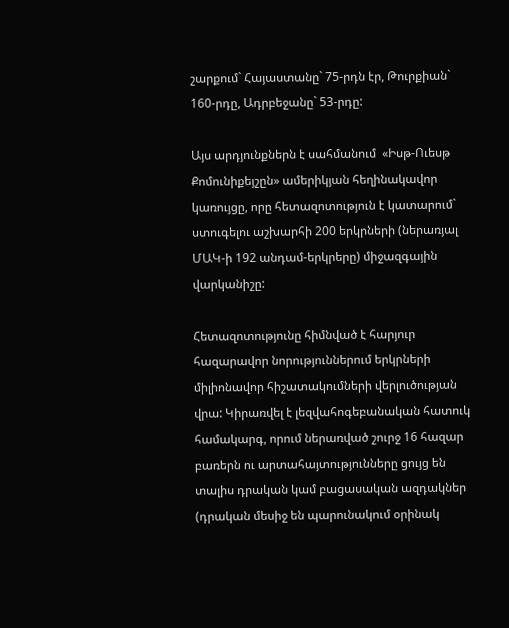շարքում` Հայաստանը` 75-րդն էր, Թուրքիան` 160-րդը, Ադրբեջանը` 53-րդը:

Այս արդյունքներն է սահմանում  «Իսթ-Ուեսթ Քոմունիքեյշըն» ամերիկյան հեղինակավոր կառույցը, որը հետազոտություն է կատարում` ստուգելու աշխարհի 200 երկրների (ներառյալ ՄԱԿ-ի 192 անդամ-երկրերը) միջազգային  վարկանիշը:

Հետազոտությունը հիմնված է հարյուր հազարավոր նորություններում երկրների միլիոնավոր հիշատակումների վերլուծության վրա: Կիրառվել է լեզվահոգեբանական հատուկ համակարգ, որում ներառված շուրջ 16 հազար բառերն ու արտահայտությունները ցույց են տալիս դրական կամ բացասական ազդակներ (դրական մեսիջ են պարունակում օրինակ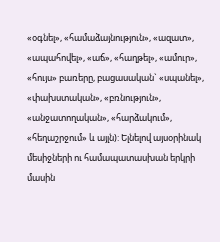«օգնել», «համաձայնություն», «ազատ», «ապահովել», «աճ», «հաղթել», «ամուր», «հույս» բառերը, բացասական` «սպանել», «փախստական», «բռնություն», «անջատողական», «հարձակում», «հեղաշրջում» և այլն): Ելնելով այսօրինակ մեսիջների ու համապատասխան երկրի մասին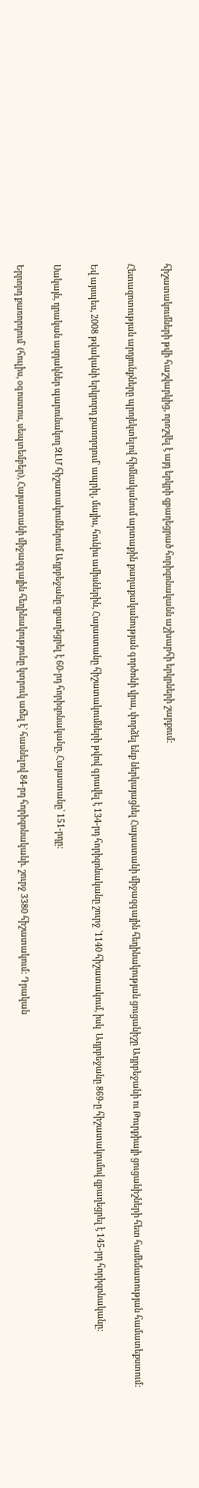հիշատակումների թվի հաշվարկից, որոշվել է այդ երկրի զբաղեցրած հորիզոնականն աշխարհի երկրների շարքում:

Հետազոտության արդյունքները պրոյեկտելով հիմնականում արտաքին քաղաքականության գործոնի վրա, փորձել ենք ներկայացնել Հայաստանի միջազգային հեղինակության ցուցանիշը Ադրբեջանի ու Թուրքիայի ցուցանիշների հետ համեմատության համատեքստում:

Եվ այսպես, 2008 թվականի երկրորդ քառորդում` ապրիլ, մայիս, հունիս ամիսներին, Հայաստանը հիշատակումների թվով գրավել է 134-րդ հորիզոնականը շուրջ `1140 հիշատակում, իսկ  Ադրբեջանը 869-ը հիշատակումով զբաղեցրել է 145-րդ հորիզոնականը:

Սակայն, դրական ազդակներ պարունակող ԶԼՄ հիշատակումներում Ադրբեջանը զբաղեցրել է 60-րդ հորիզոնականը, Հայաստանը` 151-րդը:

Երրորդ քառորդում` (հուլիս, օգոստոս, սեպտեմբեր), Հայաստանի միջազգային հեղինակությունը կտրուկ աճել է` հասնելով 84-րդ հորիզոնականի. շուրջ 3380 հիշատակում: Դրական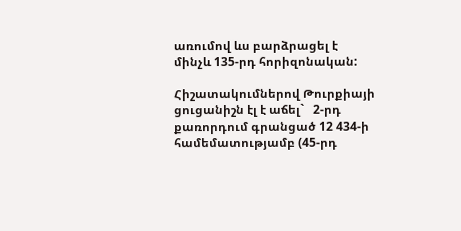առումով ևս բարձրացել է մինչև 135-րդ հորիզոնական:

Հիշատակումներով Թուրքիայի ցուցանիշն էլ է աճել`   2-րդ քառորդում գրանցած 12 434-ի համեմատությամբ (45-րդ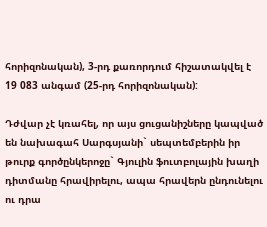հորիզոնական), 3-րդ քառորդում հիշատակվել է 19 083 անգամ (25-րդ հորիզոնական):

Դժվար չէ կռահել, որ այս ցուցանիշները կապված են նախագահ Սարգսյանի` սեպտեմբերին իր թուրք գործընկերոջը` Գյուլին ֆուտբոլային խաղի դիտմանը հրավիրելու, ապա հրավերն ընդունելու ու դրա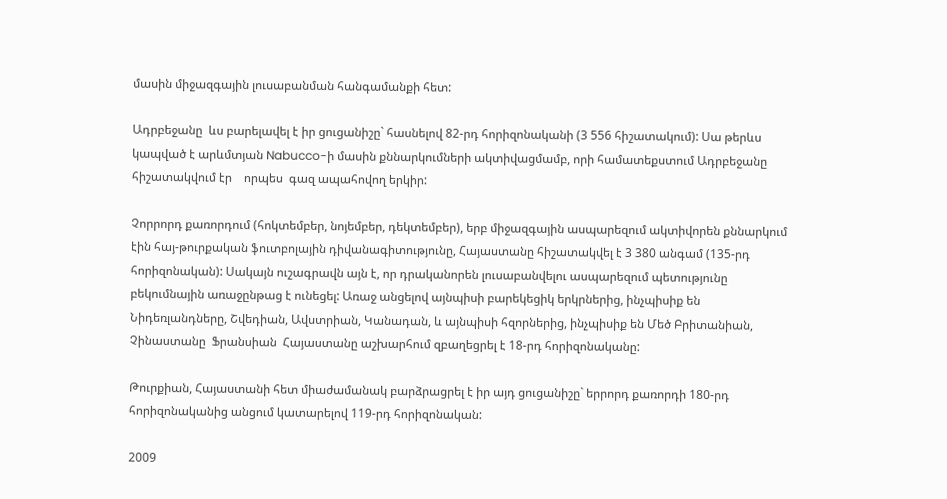մասին միջազգային լուսաբանման հանգամանքի հետ:

Ադրբեջանը  ևս բարելավել է իր ցուցանիշը` հասնելով 82-րդ հորիզոնականի (3 556 հիշատակում): Սա թերևս կապված է արևմտյան Nabucco-ի մասին քննարկումների ակտիվացմամբ, որի համատեքստում Ադրբեջանը հիշատակվում էր    որպես  գազ ապահովող երկիր:

Չորրորդ քառորդում (հոկտեմբեր, նոյեմբեր, դեկտեմբեր), երբ միջազգային ասպարեզում ակտիվորեն քննարկում էին հայ-թուրքական ֆուտբոլային դիվանագիտությունը, Հայաստանը հիշատակվել է 3 380 անգամ (135-րդ հորիզոնական): Սակայն ուշագրավն այն է, որ դրականորեն լուսաբանվելու ասպարեզում պետությունը բեկումնային առաջընթաց է ունեցել: Առաջ անցելով այնպիսի բարեկեցիկ երկրներից, ինչպիսիք են Նիդեռլանդները, Շվեդիան, Ավստրիան, Կանադան, և այնպիսի հզորներից, ինչպիսիք են Մեծ Բրիտանիան,  Չինաստանը  Ֆրանսիան  Հայաստանը աշխարհում զբաղեցրել է 18-րդ հորիզոնականը:

Թուրքիան, Հայաստանի հետ միաժամանակ բարձրացրել է իր այդ ցուցանիշը` երրորդ քառորդի 180-րդ հորիզոնականից անցում կատարելով 119-րդ հորիզոնական:

2009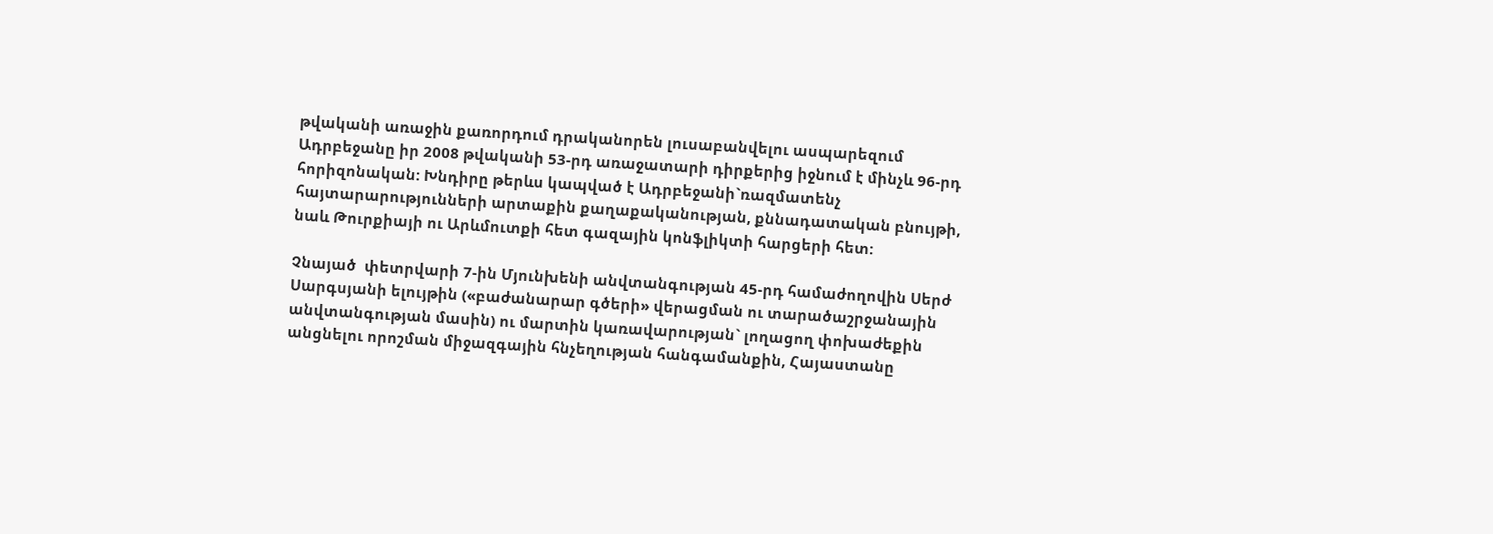թվականի առաջին քառորդում դրականորեն լուսաբանվելու ասպարեզում Ադրբեջանը իր 2008 թվականի 53-րդ առաջատարի դիրքերից իջնում է մինչև 96-րդ հորիզոնական: Խնդիրը թերևս կապված է Ադրբեջանի`ռազմատենչ հայտարարությունների արտաքին քաղաքականության, քննադատական բնույթի, նաև Թուրքիայի ու Արևմուտքի հետ գազային կոնֆլիկտի հարցերի հետ:

Չնայած  փետրվարի 7-ին Մյունխենի անվտանգության 45-րդ համաժողովին Սերժ Սարգսյանի ելույթին («բաժանարար գծերի» վերացման ու տարածաշրջանային անվտանգության մասին) ու մարտին կառավարության` լողացող փոխաժեքին անցնելու որոշման միջազգային հնչեղության հանգամանքին, Հայաստանը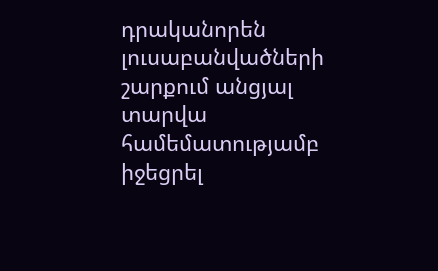դրականորեն լուսաբանվածների շարքում անցյալ տարվա համեմատությամբ իջեցրել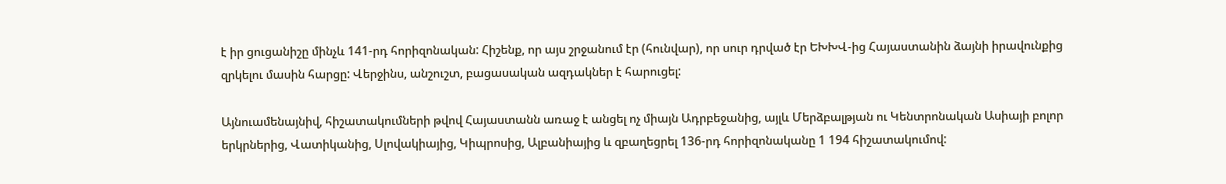է իր ցուցանիշը մինչև 141-րդ հորիզոնական: Հիշենք, որ այս շրջանում էր (հունվար), որ սուր դրված էր ԵԽԽՎ-ից Հայաստանին ձայնի իրավունքից զրկելու մասին հարցը: Վերջինս, անշուշտ, բացասական ազդակներ է հարուցել:

Այնուամենայնիվ, հիշատակումների թվով Հայաստանն առաջ է անցել ոչ միայն Ադրբեջանից, այլև Մերձբալթյան ու Կենտրոնական Ասիայի բոլոր երկրներից, Վատիկանից, Սլովակիայից, Կիպրոսից, Ալբանիայից և զբաղեցրել 136-րդ հորիզոնականը 1 194 հիշատակումով: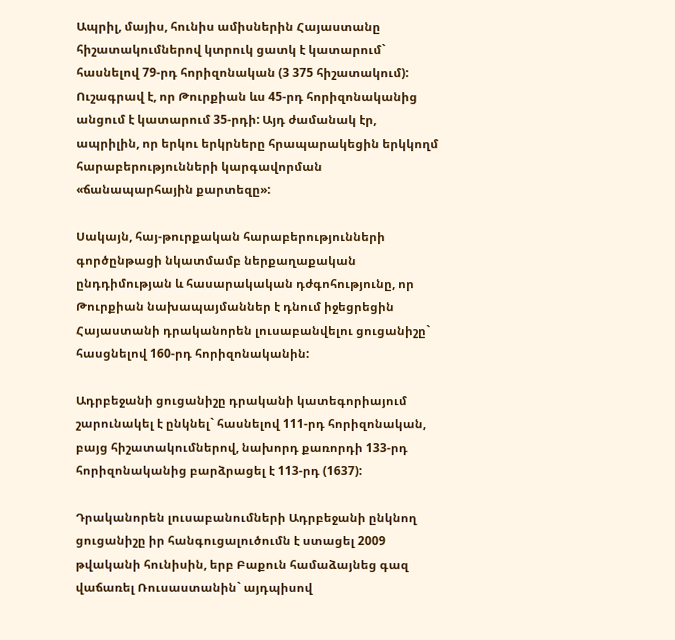Ապրիլ, մայիս, հունիս ամիսներին Հայաստանը հիշատակումներով կտրուկ ցատկ է կատարում` հասնելով 79-րդ հորիզոնական (3 375 հիշատակում): Ուշագրավ է, որ Թուրքիան ևս 45-րդ հորիզոնականից անցում է կատարում 35-րդի: Այդ ժամանակ էր, ապրիլին, որ երկու երկրները հրապարակեցին երկկողմ հարաբերությունների կարգավորման «ճանապարհային քարտեզը»:

Սակայն, հայ-թուրքական հարաբերությունների գործընթացի նկատմամբ ներքաղաքական ընդդիմության և հասարակական դժգոհությունը, որ Թուրքիան նախապայմաններ է դնում իջեցրեցին Հայաստանի դրականորեն լուսաբանվելու ցուցանիշը` հասցնելով 160-րդ հորիզոնականին:

Ադրբեջանի ցուցանիշը դրականի կատեգորիայում շարունակել է ընկնել` հասնելով 111-րդ հորիզոնական, բայց հիշատակումներով, նախորդ քառորդի 133-րդ հորիզոնականից բարձրացել է 113-րդ (1637):

Դրականորեն լուսաբանումների Ադրբեջանի ընկնող ցուցանիշը իր հանգուցալուծումն է ստացել 2009 թվականի հունիսին, երբ Բաքուն համաձայնեց գազ վաճառել Ռուսաստանին` այդպիսով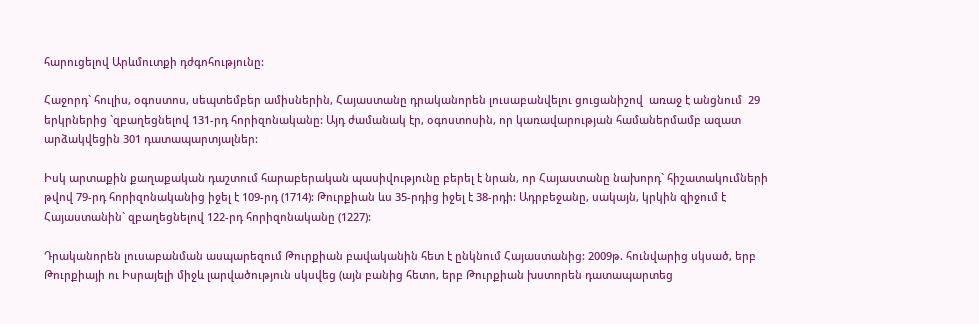հարուցելով Արևմուտքի դժգոհությունը:

Հաջորդ` հուլիս, օգոստոս, սեպտեմբեր ամիսներին, Հայաստանը դրականորեն լուսաբանվելու ցուցանիշով  առաջ է անցնում  29 երկրներից `զբաղեցնելով 131-րդ հորիզոնականը: Այդ ժամանակ էր, օգոստոսին, որ կառավարության համաներմամբ ազատ արձակվեցին 301 դատապարտյալներ:

Իսկ արտաքին քաղաքական դաշտում հարաբերական պասիվությունը բերել է նրան, որ Հայաստանը նախորդ` հիշատակումների թվով 79-րդ հորիզոնականից իջել է 109-րդ (1714): Թուրքիան ևս 35-րդից իջել է 38-րդի: Ադրբեջանը, սակայն, կրկին զիջում է Հայաստանին` զբաղեցնելով 122-րդ հորիզոնականը (1227):

Դրականորեն լուսաբանման ասպարեզում Թուրքիան բավականին հետ է ընկնում Հայաստանից: 2009թ. հունվարից սկսած, երբ Թուրքիայի ու Իսրայելի միջև լարվածություն սկսվեց (այն բանից հետո, երբ Թուրքիան խստորեն դատապարտեց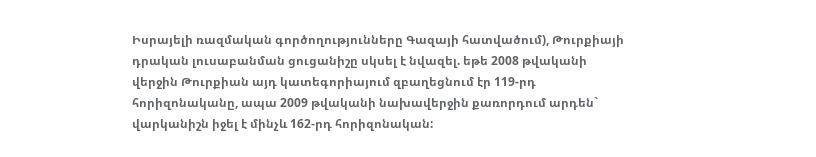Իսրայելի ռազմական գործողությունները Գազայի հատվածում), Թուրքիայի դրական լուսաբանման ցուցանիշը սկսել է նվազել. եթե 2008 թվականի վերջին Թուրքիան այդ կատեգորիայում զբաղեցնում էր 119-րդ հորիզոնականը, ապա 2009 թվականի նախավերջին քառորդում արդեն` վարկանիշն իջել է մինչև 162-րդ հորիզոնական: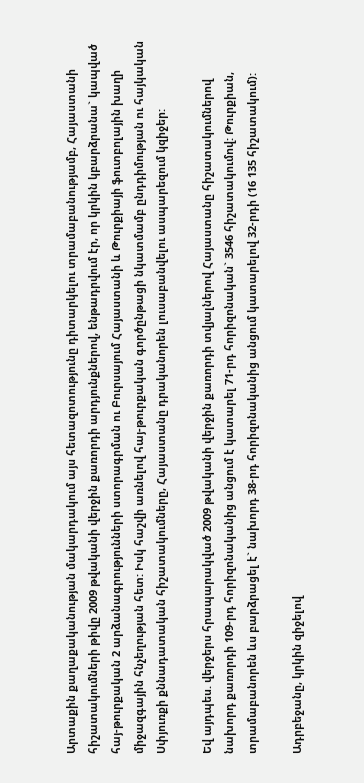Արտաքին քաղաքականության մակարդակում այս հետազոտությունը դիտարկելու տրամաբանությամբ, Հայաստանի հիշատակումների թիվը 2009 թվականի վերջին քառորդի արդյունքներով, ենթադրվում էր, որ կրկին կբարձրանա` կապված հայ-թուրքական 2 արձանագրությունների ստորագրման ու Բուրսայում Հայաստանի և Թուրքիայի ֆուտբոլային խաղի միջազգային հնչեղության հետ: Իսկ հաշվի առնելով հայ-թուրքական գործընթացի նկատմամբ ընդդիմության ու հայկական Սփյուռքի քննադատական հիշատակումները, Հայաստանը դրականորեն լուսաբանվելու ասպարեզում կզիջեր:

Եվ այդպես. վերջերս հրապարակված 2009 թվականի վերջին քառորդի տվյալներով Հայաստանը հիշատակումներով նախորդ քառորդի 109-րդ հորիզոնականից անցում է կատարել 71-րդ հորիզոնական` 3546 հիշատակումով: Թուրքիան, տրամաբանորեն ևս բարձրացել է` նախորդ 38-րդ հորիզոնականից անցում կատարելով 32-րդի (16 135 հիշատակում):

Ադրբեջանը, կրկին զիջելով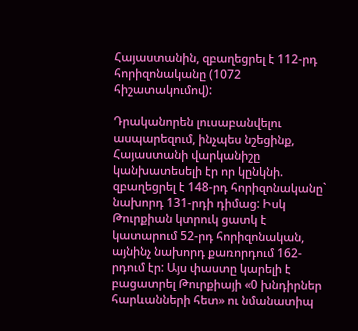Հայաստանին, զբաղեցրել է 112-րդ հորիզոնականը (1072 հիշատակումով):

Դրականորեն լուսաբանվելու ասպարեզում, ինչպես նշեցինք, Հայաստանի վարկանիշը կանխատեսելի էր որ կընկնի. զբաղեցրել է 148-րդ հորիզոնականը` նախորդ 131-րդի դիմաց: Իսկ Թուրքիան կտրուկ ցատկ է կատարում 52-րդ հորիզոնական, այնինչ նախորդ քառորդում 162-րդում էր: Այս փաստը կարելի է բացատրել Թուրքիայի «0 խնդիրներ հարևանների հետ» ու նմանատիպ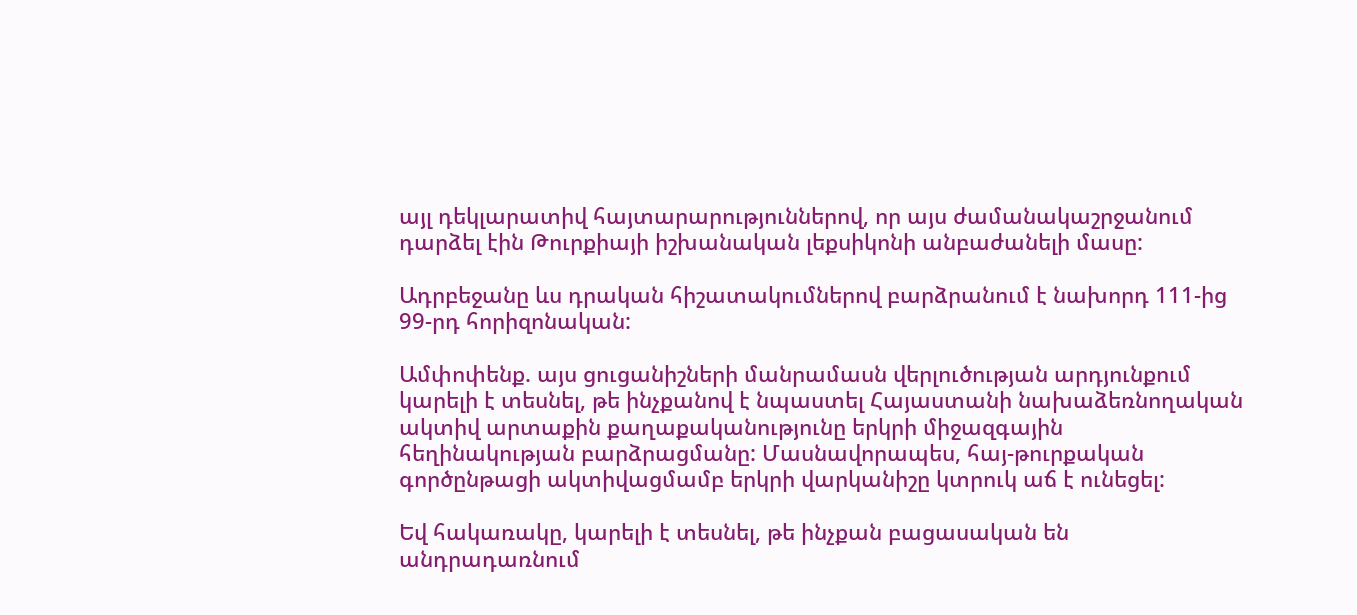այլ դեկլարատիվ հայտարարություններով, որ այս ժամանակաշրջանում դարձել էին Թուրքիայի իշխանական լեքսիկոնի անբաժանելի մասը:

Ադրբեջանը ևս դրական հիշատակումներով բարձրանում է նախորդ 111-ից  99-րդ հորիզոնական:

Ամփոփենք. այս ցուցանիշների մանրամասն վերլուծության արդյունքում կարելի է տեսնել, թե ինչքանով է նպաստել Հայաստանի նախաձեռնողական ակտիվ արտաքին քաղաքականությունը երկրի միջազգային հեղինակության բարձրացմանը: Մասնավորապես, հայ-թուրքական գործընթացի ակտիվացմամբ երկրի վարկանիշը կտրուկ աճ է ունեցել:

Եվ հակառակը, կարելի է տեսնել, թե ինչքան բացասական են անդրադառնում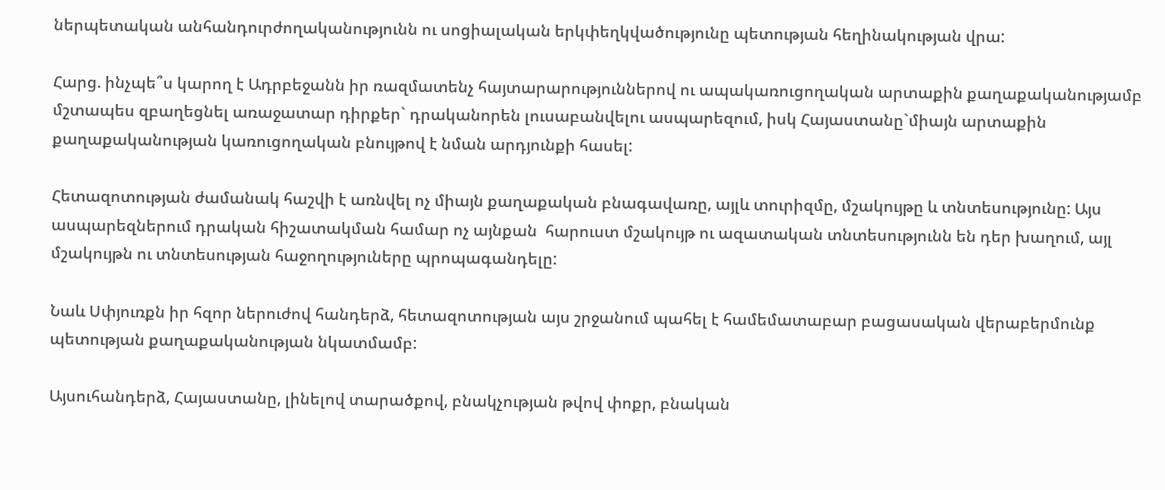ներպետական անհանդուրժողականությունն ու սոցիալական երկփեղկվածությունը պետության հեղինակության վրա:

Հարց. ինչպե՞ս կարող է Ադրբեջանն իր ռազմատենչ հայտարարություններով ու ապակառուցողական արտաքին քաղաքականությամբ մշտապես զբաղեցնել առաջատար դիրքեր` դրականորեն լուսաբանվելու ասպարեզում, իսկ Հայաստանը`միայն արտաքին քաղաքականության կառուցողական բնույթով է նման արդյունքի հասել:

Հետազոտության ժամանակ հաշվի է առնվել ոչ միայն քաղաքական բնագավառը, այլև տուրիզմը, մշակույթը և տնտեսությունը: Այս ասպարեզներում դրական հիշատակման համար ոչ այնքան  հարուստ մշակույթ ու ազատական տնտեսությունն են դեր խաղում, այլ մշակույթն ու տնտեսության հաջողություները պրոպագանդելը:

Նաև Սփյուռքն իր հզոր ներուժով հանդերձ, հետազոտության այս շրջանում պահել է համեմատաբար բացասական վերաբերմունք պետության քաղաքականության նկատմամբ:

Այսուհանդերձ, Հայաստանը, լինելով տարածքով, բնակչության թվով փոքր, բնական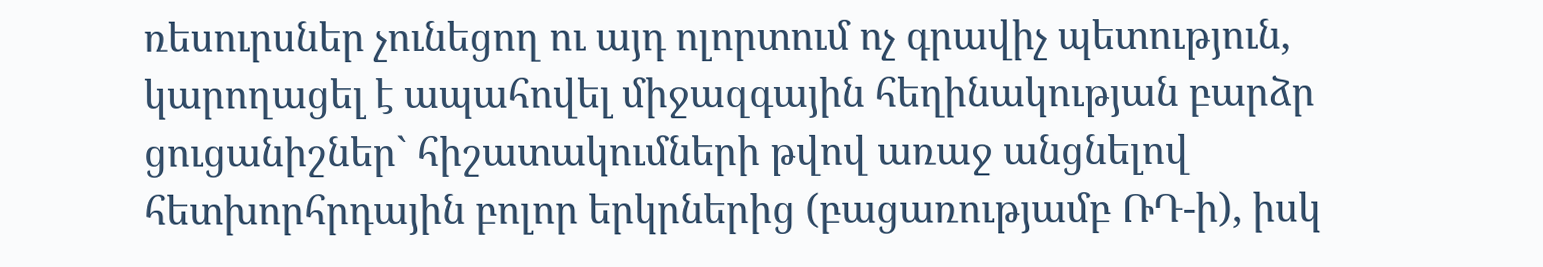ռեսուրսներ չունեցող ու այդ ոլորտում ոչ գրավիչ պետություն, կարողացել է ապահովել միջազգային հեղինակության բարձր ցուցանիշներ` հիշատակումների թվով առաջ անցնելով հետխորհրդային բոլոր երկրներից (բացառությամբ ՌԴ-ի), իսկ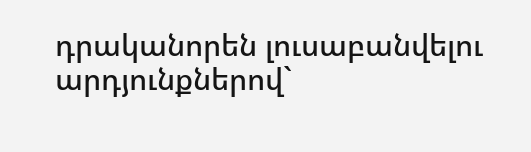դրականորեն լուսաբանվելու արդյունքներով`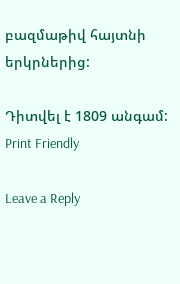բազմաթիվ հայտնի երկրներից:

Դիտվել է 1809 անգամ:
Print Friendly

Leave a Reply